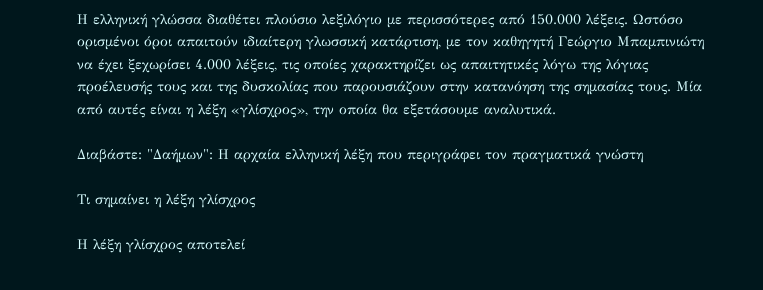Η ελληνική γλώσσα διαθέτει πλούσιο λεξιλόγιο με περισσότερες από 150.000 λέξεις. Ωστόσο ορισμένοι όροι απαιτούν ιδιαίτερη γλωσσική κατάρτιση, με τον καθηγητή Γεώργιο Μπαμπινιώτη να έχει ξεχωρίσει 4.000 λέξεις, τις οποίες χαρακτηρίζει ως απαιτητικές λόγω της λόγιας προέλευσής τους και της δυσκολίας που παρουσιάζουν στην κατανόηση της σημασίας τους. Μία από αυτές είναι η λέξη «γλίσχρος», την οποία θα εξετάσουμε αναλυτικά.

Διαβάστε: "Δαήμων": Η αρχαία ελληνική λέξη που περιγράφει τον πραγματικά γνώστη

Τι σημαίνει η λέξη γλίσχρος

Η λέξη γλίσχρος αποτελεί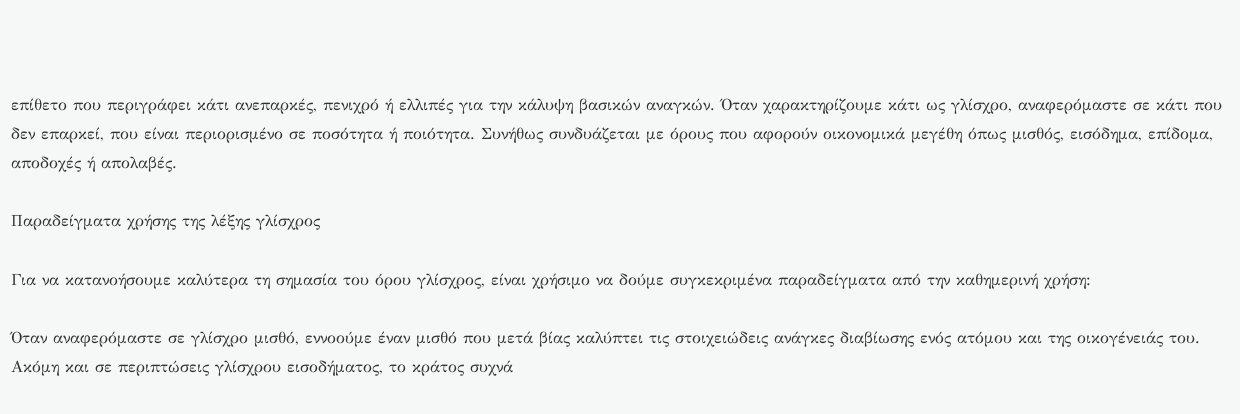επίθετο που περιγράφει κάτι ανεπαρκές, πενιχρό ή ελλιπές για την κάλυψη βασικών αναγκών. Όταν χαρακτηρίζουμε κάτι ως γλίσχρο, αναφερόμαστε σε κάτι που δεν επαρκεί, που είναι περιορισμένο σε ποσότητα ή ποιότητα. Συνήθως συνδυάζεται με όρους που αφορούν οικονομικά μεγέθη όπως μισθός, εισόδημα, επίδομα, αποδοχές ή απολαβές.

Παραδείγματα χρήσης της λέξης γλίσχρος

Για να κατανοήσουμε καλύτερα τη σημασία του όρου γλίσχρος, είναι χρήσιμο να δούμε συγκεκριμένα παραδείγματα από την καθημερινή χρήση:

Όταν αναφερόμαστε σε γλίσχρο μισθό, εννοούμε έναν μισθό που μετά βίας καλύπτει τις στοιχειώδεις ανάγκες διαβίωσης ενός ατόμου και της οικογένειάς του. Ακόμη και σε περιπτώσεις γλίσχρου εισοδήματος, το κράτος συχνά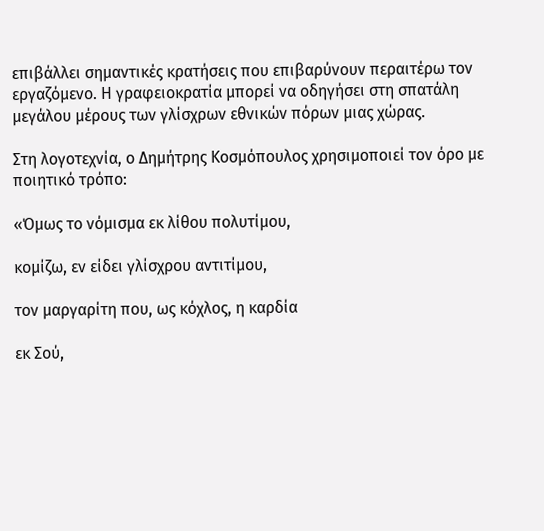επιβάλλει σημαντικές κρατήσεις που επιβαρύνουν περαιτέρω τον εργαζόμενο. Η γραφειοκρατία μπορεί να οδηγήσει στη σπατάλη μεγάλου μέρους των γλίσχρων εθνικών πόρων μιας χώρας.

Στη λογοτεχνία, ο Δημήτρης Κοσμόπουλος χρησιμοποιεί τον όρο με ποιητικό τρόπο:

«Όμως το νόμισμα εκ λίθου πολυτίμου,

κομίζω, εν είδει γλίσχρου αντιτίμου,

τον μαργαρίτη που, ως κόχλος, η καρδία

εκ Σού,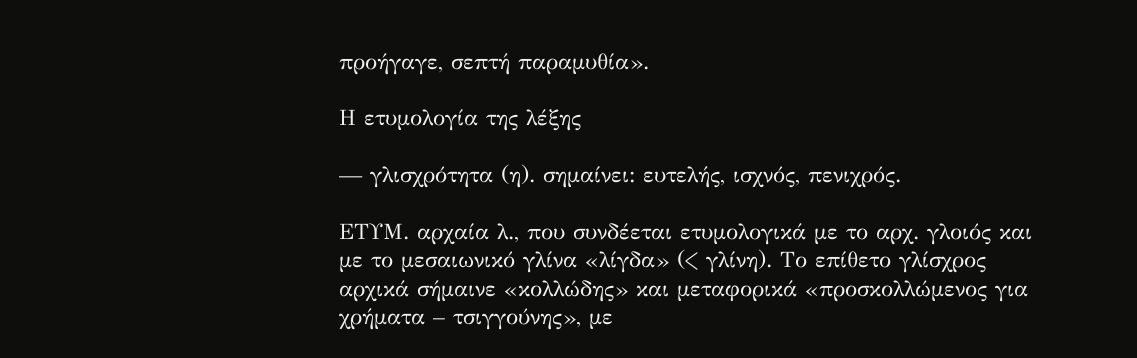προήγαγε, σεπτή παραμυθία».

Η ετυμολογία της λέξης

— γλισχρότητα (η). σημαίνει: ευτελής, ισχνός, πενιχρός.

ΕΤΥΜ. αρχαία λ., που συνδέεται ετυμολογικά με το αρχ. γλοιός και με το μεσαιωνικό γλίνα «λίγδα» (< γλίνη). Το επίθετο γλίσχρος αρχικά σήμαινε «κολλώδης» και μεταφορικά «προσκολλώμενος για χρήματα – τσιγγούνης», με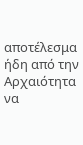αποτέλεσμα ήδη από την Αρχαιότητα να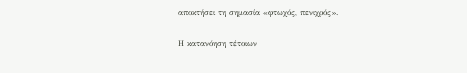αποκτήσει τη σημασία «φτωχός, πενιχρός».

Η κατανόηση τέτοιων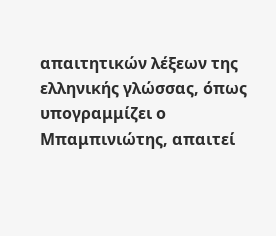απαιτητικών λέξεων της ελληνικής γλώσσας, όπως υπογραμμίζει ο Μπαμπινιώτης, απαιτεί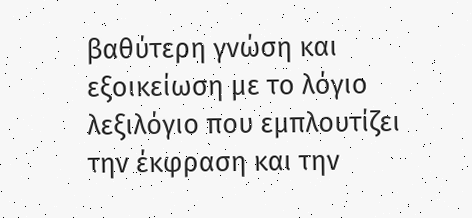βαθύτερη γνώση και εξοικείωση με το λόγιο λεξιλόγιο που εμπλουτίζει την έκφραση και την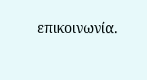επικοινωνία.